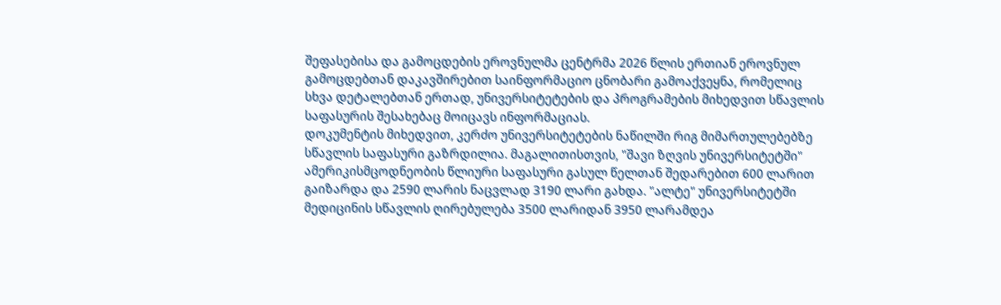შეფასებისა და გამოცდების ეროვნულმა ცენტრმა 2026 წლის ერთიან ეროვნულ გამოცდებთან დაკავშირებით საინფორმაციო ცნობარი გამოაქვეყნა, რომელიც სხვა დეტალებთან ერთად, უნივერსიტეტების და პროგრამების მიხედვით სწავლის საფასურის შესახებაც მოიცავს ინფორმაციას.
დოკუმენტის მიხედვით, კერძო უნივერსიტეტების ნაწილში რიგ მიმართულებებზე სწავლის საფასური გაზრდილია. მაგალითისთვის, "შავი ზღვის უნივერსიტეტში" ამერიკისმცოდნეობის წლიური საფასური გასულ წელთან შედარებით 600 ლარით გაიზარდა და 2590 ლარის ნაცვლად 3190 ლარი გახდა. "ალტე" უნივერსიტეტში მედიცინის სწავლის ღირებულება 3500 ლარიდან 3950 ლარამდეა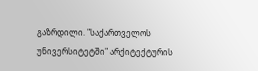გაზრდილი. "საქართველოს უნივერსიტეტში" არქიტექტურის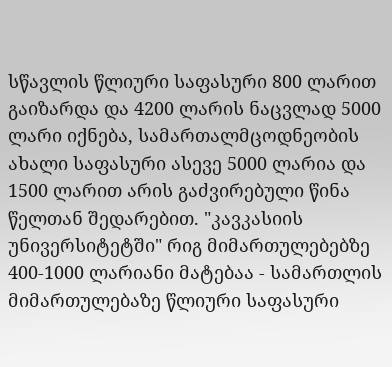სწავლის წლიური საფასური 800 ლარით გაიზარდა და 4200 ლარის ნაცვლად 5000 ლარი იქნება, სამართალმცოდნეობის ახალი საფასური ასევე 5000 ლარია და 1500 ლარით არის გაძვირებული წინა წელთან შედარებით. "კავკასიის უნივერსიტეტში" რიგ მიმართულებებზე 400-1000 ლარიანი მატებაა - სამართლის მიმართულებაზე წლიური საფასური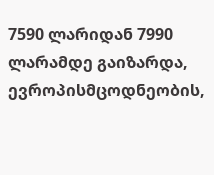7590 ლარიდან 7990 ლარამდე გაიზარდა, ევროპისმცოდნეობის,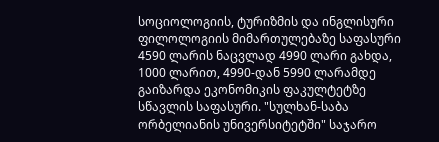სოციოლოგიის, ტურიზმის და ინგლისური ფილოლოგიის მიმართულებაზე საფასური 4590 ლარის ნაცვლად 4990 ლარი გახდა, 1000 ლარით, 4990-დან 5990 ლარამდე გაიზარდა ეკონომიკის ფაკულტეტზე სწავლის საფასური. "სულხან-საბა ორბელიანის უნივერსიტეტში" საჯარო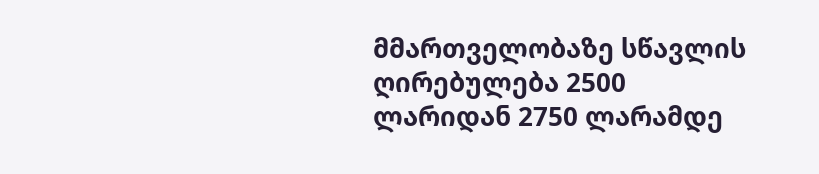მმართველობაზე სწავლის ღირებულება 2500 ლარიდან 2750 ლარამდე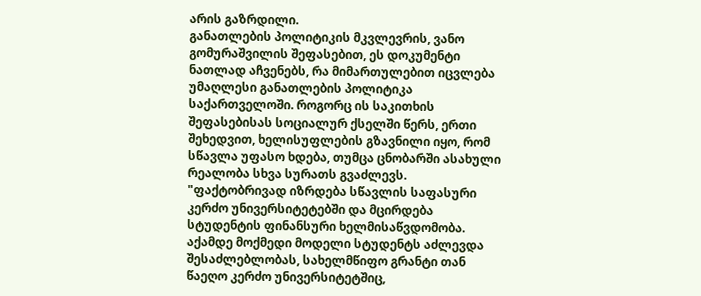არის გაზრდილი.
განათლების პოლიტიკის მკვლევრის, ვანო გომურაშვილის შეფასებით, ეს დოკუმენტი ნათლად აჩვენებს, რა მიმართულებით იცვლება უმაღლესი განათლების პოლიტიკა საქართველოში. როგორც ის საკითხის შეფასებისას სოციალურ ქსელში წერს, ერთი შეხედვით, ხელისუფლების გზავნილი იყო, რომ სწავლა უფასო ხდება, თუმცა ცნობარში ასახული რეალობა სხვა სურათს გვაძლევს.
"ფაქტობრივად იზრდება სწავლის საფასური კერძო უნივერსიტეტებში და მცირდება სტუდენტის ფინანსური ხელმისაწვდომობა.
აქამდე მოქმედი მოდელი სტუდენტს აძლევდა შესაძლებლობას, სახელმწიფო გრანტი თან წაეღო კერძო უნივერსიტეტშიც,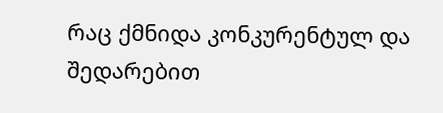რაც ქმნიდა კონკურენტულ და შედარებით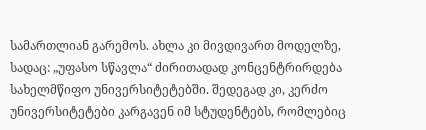სამართლიან გარემოს. ახლა კი მივდივართ მოდელზე, სადაც: „უფასო სწავლა“ ძირითადად კონცენტრირდება სახელმწიფო უნივერსიტეტებში. შედეგად კი, კერძო უნივერსიტეტები კარგავენ იმ სტუდენტებს, რომლებიც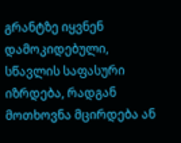გრანტზე იყვნენ დამოკიდებული, სწავლის საფასური იზრდება, რადგან მოთხოვნა მცირდება ან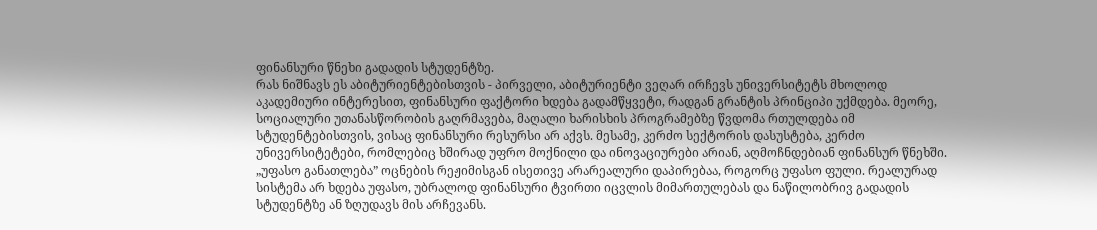ფინანსური წნეხი გადადის სტუდენტზე.
რას ნიშნავს ეს აბიტურიენტებისთვის - პირველი, აბიტურიენტი ვეღარ ირჩევს უნივერსიტეტს მხოლოდ აკადემიური ინტერესით, ფინანსური ფაქტორი ხდება გადამწყვეტი, რადგან გრანტის პრინციპი უქმდება. მეორე, სოციალური უთანასწორობის გაღრმავება, მაღალი ხარისხის პროგრამებზე წვდომა რთულდება იმ სტუდენტებისთვის, ვისაც ფინანსური რესურსი არ აქვს. მესამე, კერძო სექტორის დასუსტება, კერძო უნივერსიტეტები, რომლებიც ხშირად უფრო მოქნილი და ინოვაციურები არიან, აღმოჩნდებიან ფინანსურ წნეხში. „უფასო განათლება” ოცნების რეჟიმისგან ისეთივე არარეალური დაპირებაა, როგორც უფასო ფული. რეალურად სისტემა არ ხდება უფასო, უბრალოდ ფინანსური ტვირთი იცვლის მიმართულებას და ნაწილობრივ გადადის სტუდენტზე ან ზღუდავს მის არჩევანს.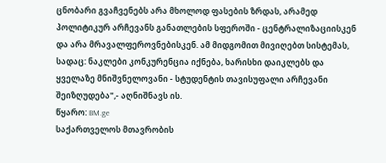ცნობარი გვაჩვენებს არა მხოლოდ ფასების ზრდას, არამედ პოლიტიკურ არჩევანს განათლების სფეროში - ცენტრალიზაციისკენ და არა მრავალფეროვნებისკენ. ამ მიდგომით მივიღებთ სისტემას, სადაც: ნაკლები კონკურენცია იქნება, ხარისხი დაიკლებს და ყველაზე მნიშვნელოვანი - სტუდენტის თავისუფალი არჩევანი შეიზღუდება",- აღნიშნავს ის.
წყარო: BM.ge
საქართველოს მთავრობის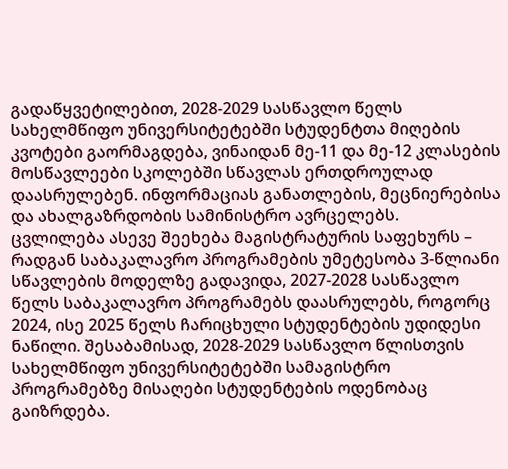გადაწყვეტილებით, 2028-2029 სასწავლო წელს სახელმწიფო უნივერსიტეტებში სტუდენტთა მიღების კვოტები გაორმაგდება, ვინაიდან მე-11 და მე-12 კლასების მოსწავლეები სკოლებში სწავლას ერთდროულად დაასრულებენ. ინფორმაციას განათლების, მეცნიერებისა და ახალგაზრდობის სამინისტრო ავრცელებს.
ცვლილება ასევე შეეხება მაგისტრატურის საფეხურს – რადგან საბაკალავრო პროგრამების უმეტესობა 3-წლიანი სწავლების მოდელზე გადავიდა, 2027-2028 სასწავლო წელს საბაკალავრო პროგრამებს დაასრულებს, როგორც 2024, ისე 2025 წელს ჩარიცხული სტუდენტების უდიდესი ნაწილი. შესაბამისად, 2028-2029 სასწავლო წლისთვის სახელმწიფო უნივერსიტეტებში სამაგისტრო პროგრამებზე მისაღები სტუდენტების ოდენობაც გაიზრდება.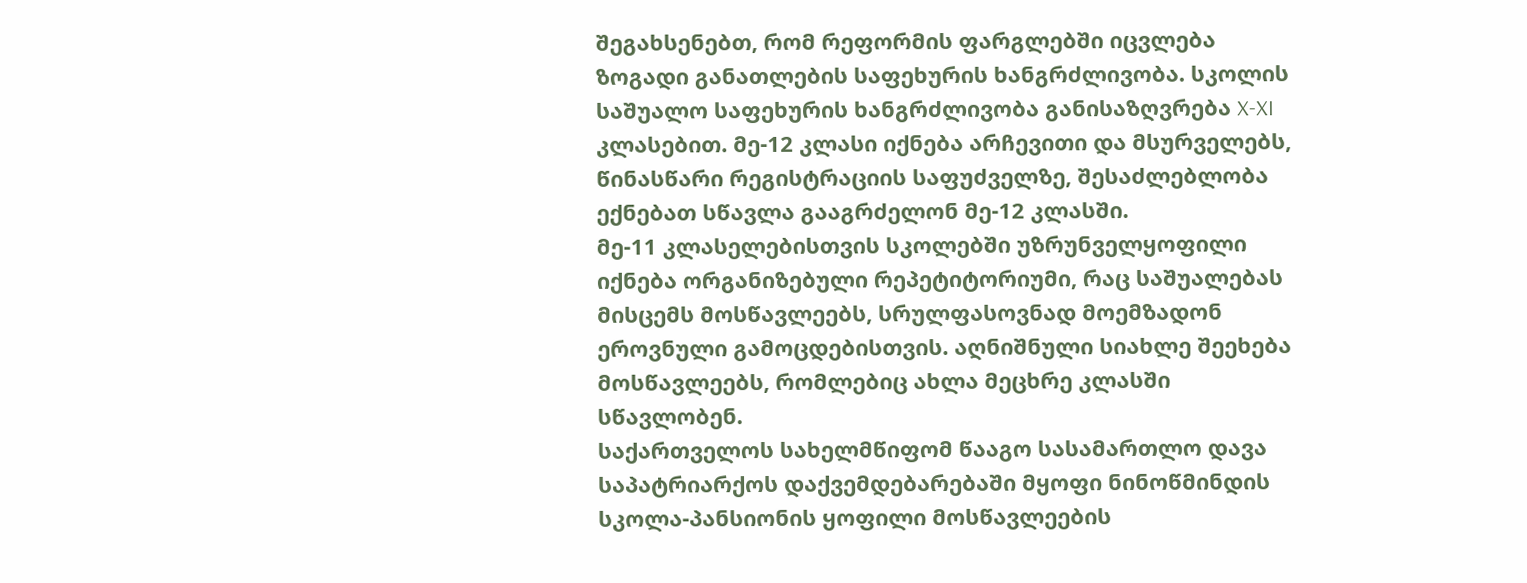შეგახსენებთ, რომ რეფორმის ფარგლებში იცვლება ზოგადი განათლების საფეხურის ხანგრძლივობა. სკოლის საშუალო საფეხურის ხანგრძლივობა განისაზღვრება X-XI კლასებით. მე-12 კლასი იქნება არჩევითი და მსურველებს, წინასწარი რეგისტრაციის საფუძველზე, შესაძლებლობა ექნებათ სწავლა გააგრძელონ მე-12 კლასში.
მე-11 კლასელებისთვის სკოლებში უზრუნველყოფილი იქნება ორგანიზებული რეპეტიტორიუმი, რაც საშუალებას მისცემს მოსწავლეებს, სრულფასოვნად მოემზადონ ეროვნული გამოცდებისთვის. აღნიშნული სიახლე შეეხება მოსწავლეებს, რომლებიც ახლა მეცხრე კლასში სწავლობენ.
საქართველოს სახელმწიფომ წააგო სასამართლო დავა საპატრიარქოს დაქვემდებარებაში მყოფი ნინოწმინდის სკოლა-პანსიონის ყოფილი მოსწავლეების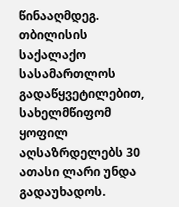წინააღმდეგ. თბილისის საქალაქო სასამართლოს გადაწყვეტილებით, სახელმწიფომ ყოფილ აღსაზრდელებს 30 ათასი ლარი უნდა გადაუხადოს.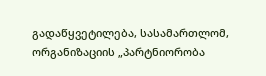გადაწყვეტილება, სასამართლომ, ორგანიზაციის „პარტნიორობა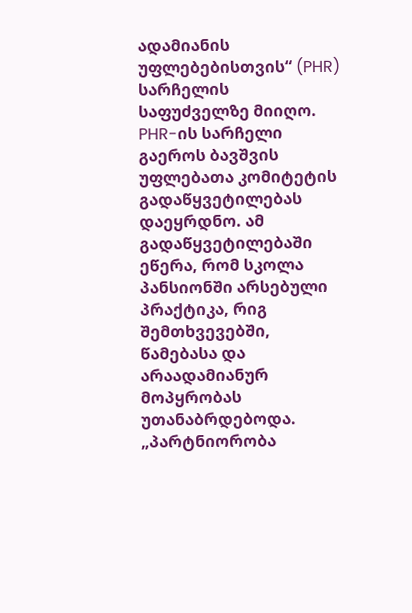ადამიანის უფლებებისთვის“ (PHR) სარჩელის საფუძველზე მიიღო.
PHR-ის სარჩელი გაეროს ბავშვის უფლებათა კომიტეტის გადაწყვეტილებას დაეყრდნო. ამ გადაწყვეტილებაში ეწერა, რომ სკოლა პანსიონში არსებული პრაქტიკა, რიგ შემთხვევებში, წამებასა და არაადამიანურ მოპყრობას უთანაბრდებოდა.
„პარტნიორობა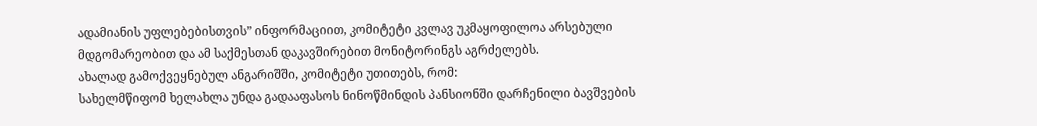ადამიანის უფლებებისთვის” ინფორმაციით, კომიტეტი კვლავ უკმაყოფილოა არსებული მდგომარეობით და ამ საქმესთან დაკავშირებით მონიტორინგს აგრძელებს.
ახალად გამოქვეყნებულ ანგარიშში, კომიტეტი უთითებს, რომ:
სახელმწიფომ ხელახლა უნდა გადააფასოს ნინოწმინდის პანსიონში დარჩენილი ბავშვების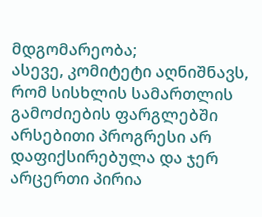მდგომარეობა;
ასევე, კომიტეტი აღნიშნავს, რომ სისხლის სამართლის გამოძიების ფარგლებში არსებითი პროგრესი არ დაფიქსირებულა და ჯერ არცერთი პირია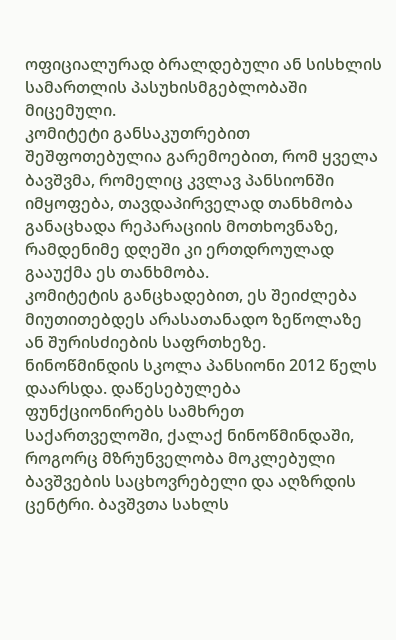ოფიციალურად ბრალდებული ან სისხლის სამართლის პასუხისმგებლობაში მიცემული.
კომიტეტი განსაკუთრებით შეშფოთებულია გარემოებით, რომ ყველა ბავშვმა, რომელიც კვლავ პანსიონში იმყოფება, თავდაპირველად თანხმობა განაცხადა რეპარაციის მოთხოვნაზე, რამდენიმე დღეში კი ერთდროულად გააუქმა ეს თანხმობა.
კომიტეტის განცხადებით, ეს შეიძლება მიუთითებდეს არასათანადო ზეწოლაზე ან შურისძიების საფრთხეზე.
ნინოწმინდის სკოლა პანსიონი 2012 წელს დაარსდა. დაწესებულება ფუნქციონირებს სამხრეთ საქართველოში, ქალაქ ნინოწმინდაში, როგორც მზრუნველობა მოკლებული ბავშვების საცხოვრებელი და აღზრდის ცენტრი. ბავშვთა სახლს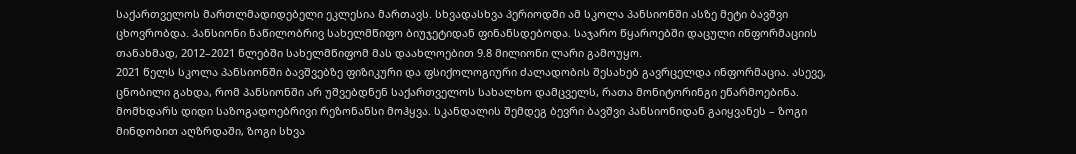საქართველოს მართლმადიდებელი ეკლესია მართავს. სხვადასხვა პერიოდში ამ სკოლა პანსიონში ასზე მეტი ბავშვი ცხოვრობდა. პანსიონი ნაწილობრივ სახელმწიფო ბიუჯეტიდან ფინანსდებოდა. საჯარო წყაროებში დაცული ინფორმაციის თანახმად, 2012–2021 წლებში სახელმწიფომ მას დაახლოებით 9.8 მილიონი ლარი გამოუყო.
2021 წელს სკოლა პანსიონში ბავშვებზე ფიზიკური და ფსიქოლოგიური ძალადობის შესახებ გავრცელდა ინფორმაცია. ასევე, ცნობილი გახდა, რომ პანსიონში არ უშვებდნენ საქართველოს სახალხო დამცველს, რათა მონიტორინგი ეწარმოებინა. მომხდარს დიდი საზოგადოებრივი რეზონანსი მოჰყვა. სკანდალის შემდეგ ბევრი ბავშვი პანსიონიდან გაიყვანეს – ზოგი მინდობით აღზრდაში, ზოგი სხვა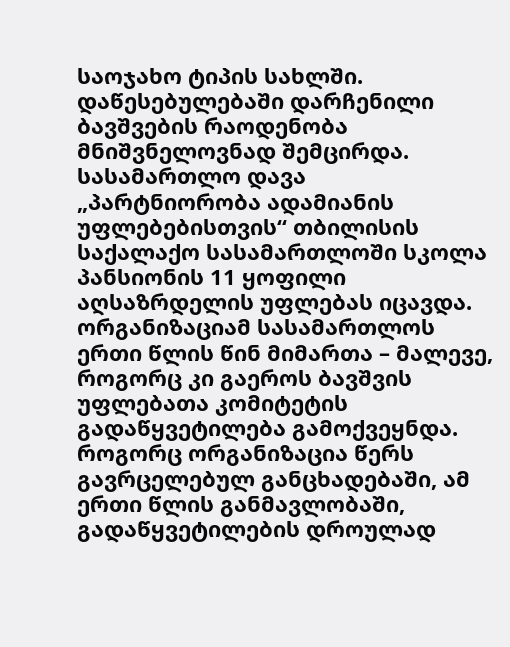საოჯახო ტიპის სახლში. დაწესებულებაში დარჩენილი ბავშვების რაოდენობა მნიშვნელოვნად შემცირდა.
სასამართლო დავა
„პარტნიორობა ადამიანის უფლებებისთვის“ თბილისის საქალაქო სასამართლოში სკოლა პანსიონის 11 ყოფილი აღსაზრდელის უფლებას იცავდა. ორგანიზაციამ სასამართლოს ერთი წლის წინ მიმართა – მალევე, როგორც კი გაეროს ბავშვის უფლებათა კომიტეტის გადაწყვეტილება გამოქვეყნდა.
როგორც ორგანიზაცია წერს გავრცელებულ განცხადებაში, ამ ერთი წლის განმავლობაში, გადაწყვეტილების დროულად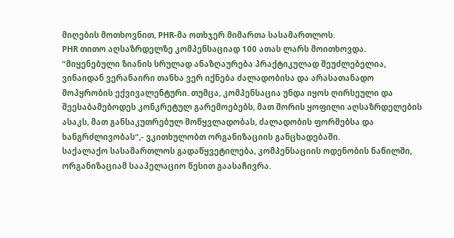მიღების მოთხოვნით, PHR-მა ოთხჯერ მიმართა სასამართლოს.
PHR თითო აღსაზრდელზე კომპენსაციად 100 ათას ლარს მოითხოვდა.
“მიყენებული ზიანის სრულად ანაზღაურება პრაქტიკულად შეუძლებელია, ვინაიდან ვერანაირი თანხა ვერ იქნება ძალადობისა და არასათანადო მოპყრობის ექვივალენტური. თუმცა, კომპენსაცია უნდა იყოს ღირსეული და შეესაბამებოდეს კონკრეტულ გარემოებებს, მათ შორის ყოფილი აღსაზრდელების ასაკს, მათ განსაკუთრებულ მოწყვლადობას, ძალადობის ფორმებსა და ხანგრძლივობას“,- ვკითხულობთ ორგანიზაციის განცხადებაში.
საქალაქო სასამართლოს გადაწყვეტილება, კომპენსაციის ოდენობის ნაწილში, ორგანიზაციამ სააპელაციო წესით გაასაჩივრა.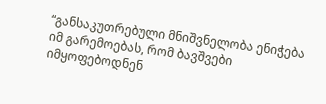“განსაკუთრებული მნიშვნელობა ენიჭება იმ გარემოებას, რომ ბავშვები იმყოფებოდნენ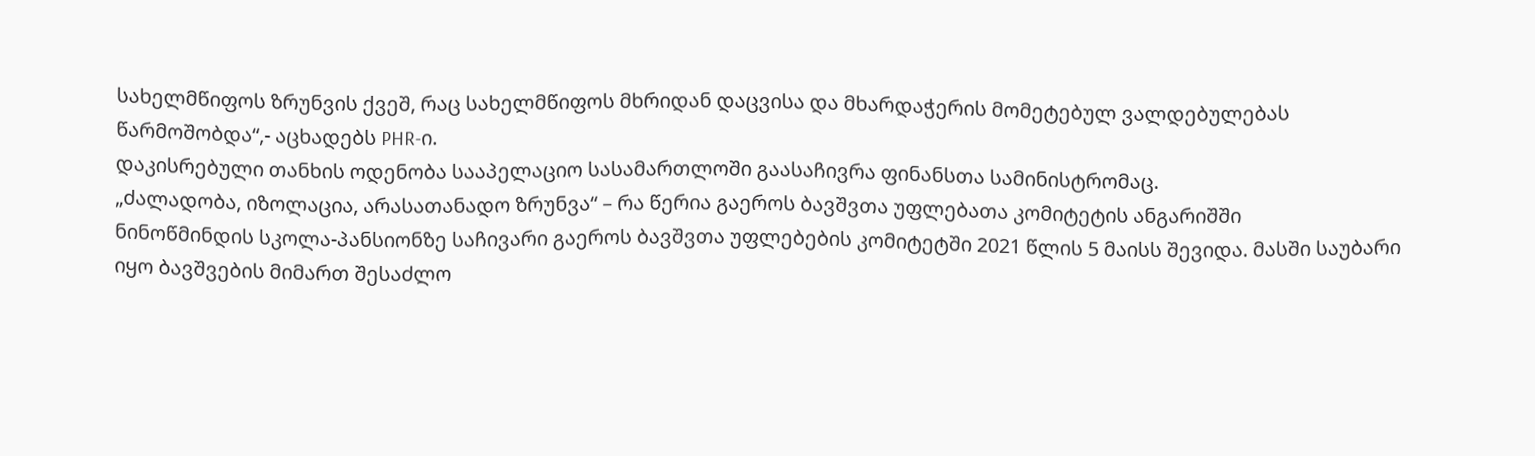სახელმწიფოს ზრუნვის ქვეშ, რაც სახელმწიფოს მხრიდან დაცვისა და მხარდაჭერის მომეტებულ ვალდებულებას წარმოშობდა“,- აცხადებს PHR-ი.
დაკისრებული თანხის ოდენობა სააპელაციო სასამართლოში გაასაჩივრა ფინანსთა სამინისტრომაც.
„ძალადობა, იზოლაცია, არასათანადო ზრუნვა“ – რა წერია გაეროს ბავშვთა უფლებათა კომიტეტის ანგარიშში
ნინოწმინდის სკოლა-პანსიონზე საჩივარი გაეროს ბავშვთა უფლებების კომიტეტში 2021 წლის 5 მაისს შევიდა. მასში საუბარი იყო ბავშვების მიმართ შესაძლო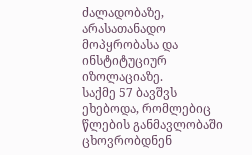ძალადობაზე, არასათანადო მოპყრობასა და ინსტიტუციურ იზოლაციაზე.
საქმე 57 ბავშვს ეხებოდა, რომლებიც წლების განმავლობაში ცხოვრობდნენ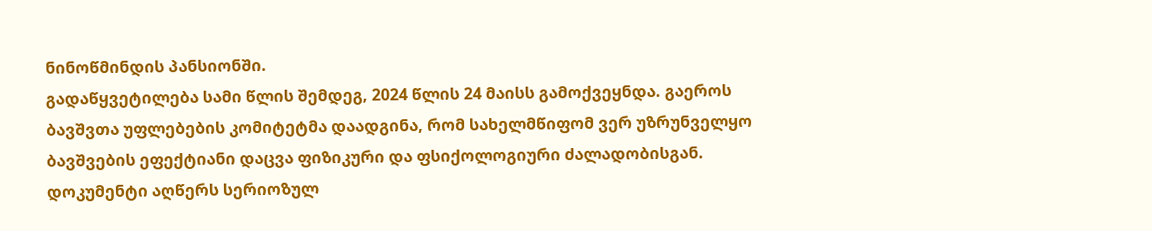ნინოწმინდის პანსიონში.
გადაწყვეტილება სამი წლის შემდეგ, 2024 წლის 24 მაისს გამოქვეყნდა. გაეროს ბავშვთა უფლებების კომიტეტმა დაადგინა, რომ სახელმწიფომ ვერ უზრუნველყო ბავშვების ეფექტიანი დაცვა ფიზიკური და ფსიქოლოგიური ძალადობისგან.
დოკუმენტი აღწერს სერიოზულ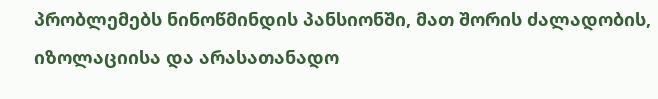პრობლემებს ნინოწმინდის პანსიონში, მათ შორის ძალადობის, იზოლაციისა და არასათანადო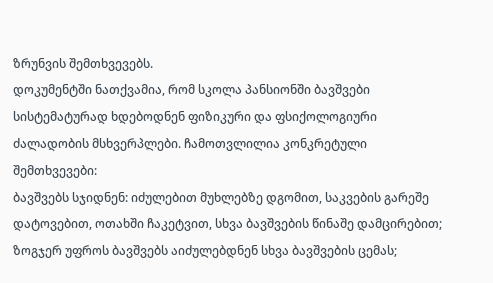ზრუნვის შემთხვევებს.
დოკუმენტში ნათქვამია, რომ სკოლა პანსიონში ბავშვები სისტემატურად ხდებოდნენ ფიზიკური და ფსიქოლოგიური ძალადობის მსხვერპლები. ჩამოთვლილია კონკრეტული შემთხვევები:
ბავშვებს სჯიდნენ: იძულებით მუხლებზე დგომით, საკვების გარეშე დატოვებით, ოთახში ჩაკეტვით, სხვა ბავშვების წინაშე დამცირებით;
ზოგჯერ უფროს ბავშვებს აიძულებდნენ სხვა ბავშვების ცემას;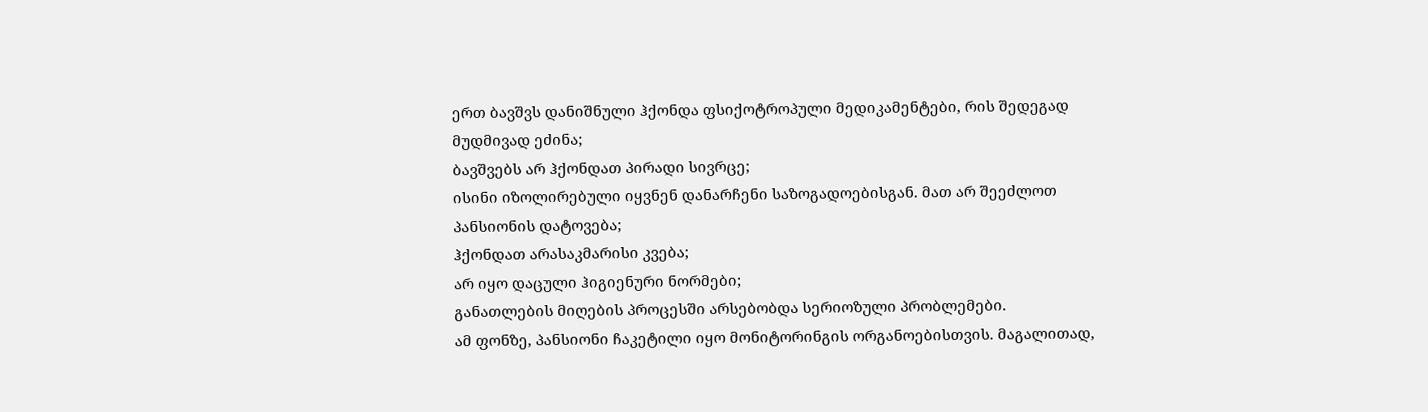ერთ ბავშვს დანიშნული ჰქონდა ფსიქოტროპული მედიკამენტები, რის შედეგად მუდმივად ეძინა;
ბავშვებს არ ჰქონდათ პირადი სივრცე;
ისინი იზოლირებული იყვნენ დანარჩენი საზოგადოებისგან. მათ არ შეეძლოთ პანსიონის დატოვება;
ჰქონდათ არასაკმარისი კვება;
არ იყო დაცული ჰიგიენური ნორმები;
განათლების მიღების პროცესში არსებობდა სერიოზული პრობლემები.
ამ ფონზე, პანსიონი ჩაკეტილი იყო მონიტორინგის ორგანოებისთვის. მაგალითად,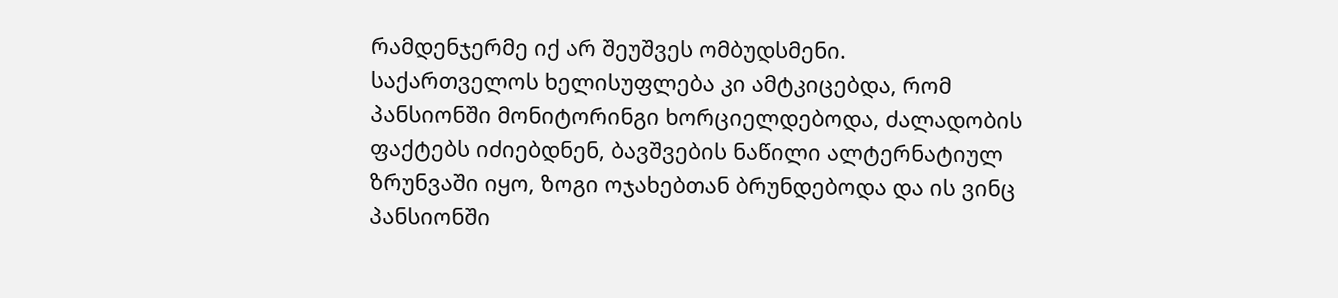რამდენჯერმე იქ არ შეუშვეს ომბუდსმენი.
საქართველოს ხელისუფლება კი ამტკიცებდა, რომ პანსიონში მონიტორინგი ხორციელდებოდა, ძალადობის ფაქტებს იძიებდნენ, ბავშვების ნაწილი ალტერნატიულ ზრუნვაში იყო, ზოგი ოჯახებთან ბრუნდებოდა და ის ვინც პანსიონში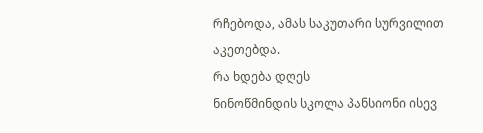რჩებოდა, ამას საკუთარი სურვილით აკეთებდა.
რა ხდება დღეს
ნინოწმინდის სკოლა პანსიონი ისევ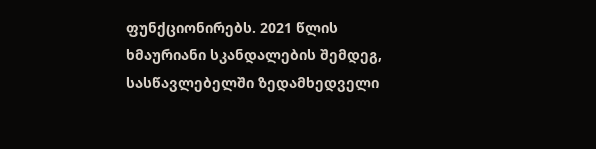ფუნქციონირებს. 2021 წლის ხმაურიანი სკანდალების შემდეგ, სასწავლებელში ზედამხედველი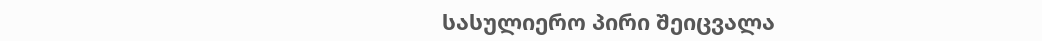სასულიერო პირი შეიცვალა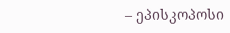– ეპისკოპოსი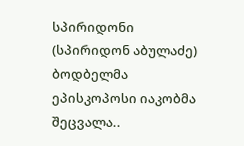სპირიდონი (სპირიდონ აბულაძე) ბოდბელმა ეპისკოპოსი იაკობმა შეცვალა..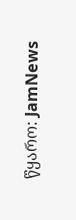წყარო: JamNews